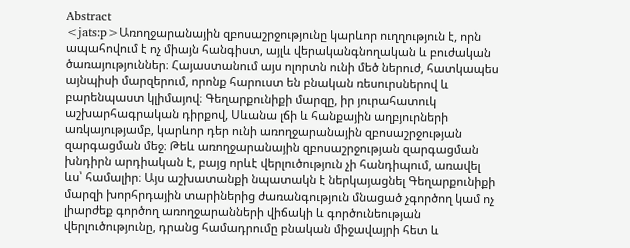Abstract
<jats:p>Առողջարանային զբոսաշրջությունը կարևոր ուղղություն է, որն ապահովում է ոչ միայն հանգիստ, այլև վերականգնողական և բուժական ծառայություններ։ Հայաստանում այս ոլորտն ունի մեծ ներուժ, հատկապես այնպիսի մարզերում, որոնք հարուստ են բնական ռեսուրսներով և բարենպաստ կլիմայով։ Գեղարքունիքի մարզը, իր յուրահատուկ աշխարհագրական դիրքով, Սևանա լճի և հանքային աղբյուրների առկայությամբ, կարևոր դեր ունի առողջարանային զբոսաշրջության զարգացման մեջ։ Թեև առողջարանային զբոսաշրջության զարգացման խնդիրն արդիական է, բայց որևէ վերլուծություն չի հանդիպում, առավել ևս՝ համալիր։ Այս աշխատանքի նպատակն է ներկայացնել Գեղարքունիքի մարզի խորհրդային տարիներից ժառանգություն մնացած չգործող կամ ոչ լիարժեք գործող առողջարանների վիճակի և գործունեության վերլուծությունը, դրանց համադրումը բնական միջավայրի հետ և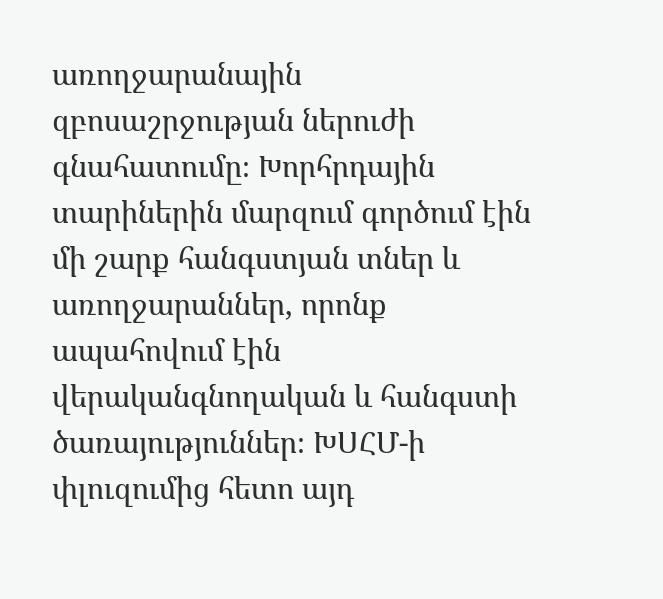առողջարանային զբոսաշրջության ներուժի գնահատումը։ Խորհրդային տարիներին մարզում գործում էին մի շարք հանգստյան տներ և առողջարաններ, որոնք ապահովում էին վերականգնողական և հանգստի ծառայություններ։ ԽՍՀՄ-ի փլուզումից հետո այդ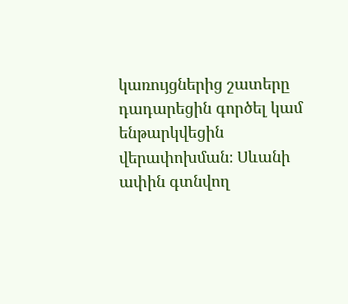կառույցներից շատերը դադարեցին գործել կամ ենթարկվեցին վերափոխման։ Սևանի ափին գտնվող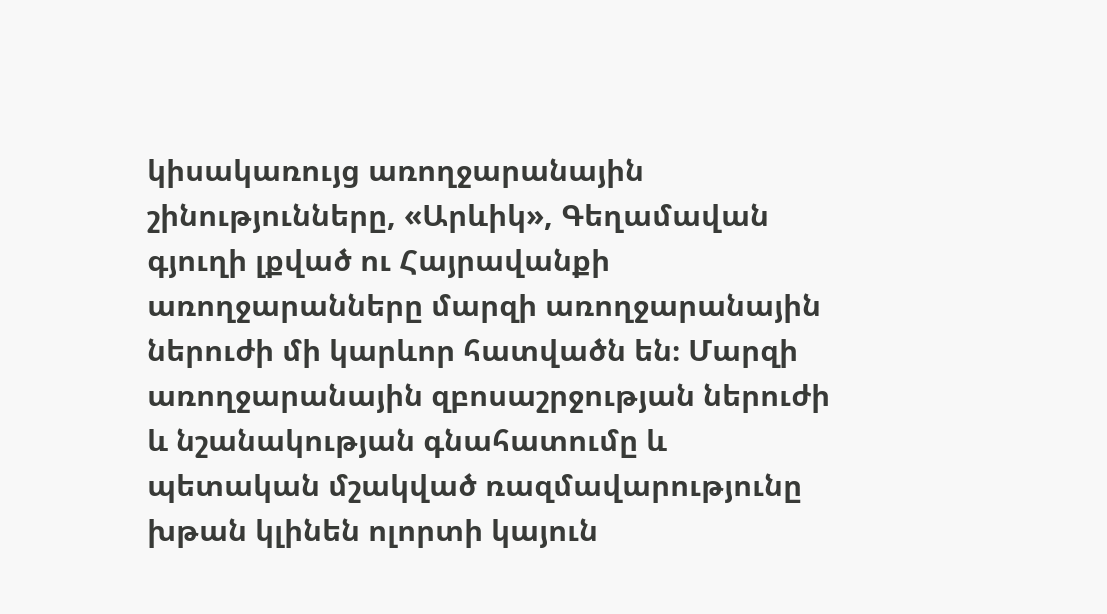կիսակառույց առողջարանային շինությունները, «Արևիկ», Գեղամավան գյուղի լքված ու Հայրավանքի առողջարանները մարզի առողջարանային ներուժի մի կարևոր հատվածն են։ Մարզի առողջարանային զբոսաշրջության ներուժի և նշանակության գնահատումը և պետական մշակված ռազմավարությունը խթան կլինեն ոլորտի կայուն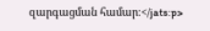զարգացման համար։</jats:p>